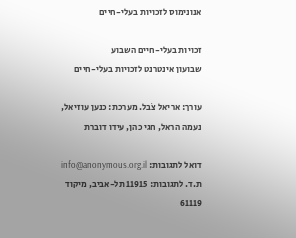אנונימוס לזכויות בעלי-חיים

זכויות בעלי-חיים השבוע
שבועון אינטרנט לזכויות בעלי-חיים

עורך: אריאל צֹבל. מערכת: כנען עוזיאל, נעמה הראל, חגי כהן, עידו דוברת

דואל לתגובות: info@anonymous.org.il
ת.ד. לתגובות: 11915 תל-אביב, מיקוד 61119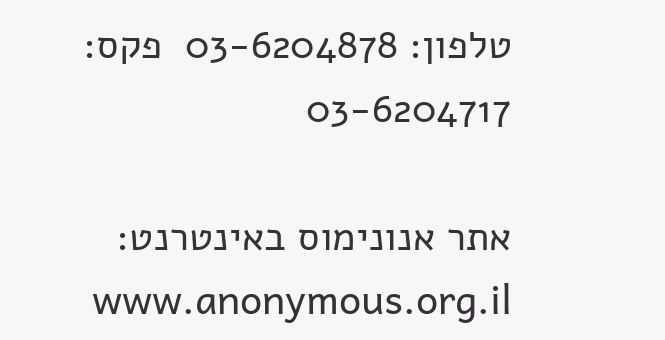טלפון: 03-6204878  פקס: 03-6204717

אתר אנונימוס באינטרנט: www.anonymous.org.il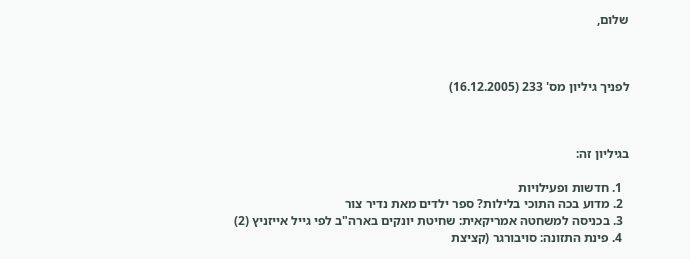שלום,



לפניך גיליון מס' 233 (16.12.2005)



בגיליון זה:

  1. חדשות ופעילויות
  2. מדוע בכה התוכי בלילות? ספר ילדים מאת נדיר צור
  3. בכניסה למשחטה אמריקאית: שחיטת יונקים בארה"ב לפי גייל אייזניץ (2)
  4. פינת התזונה: סויבורגר (קציצת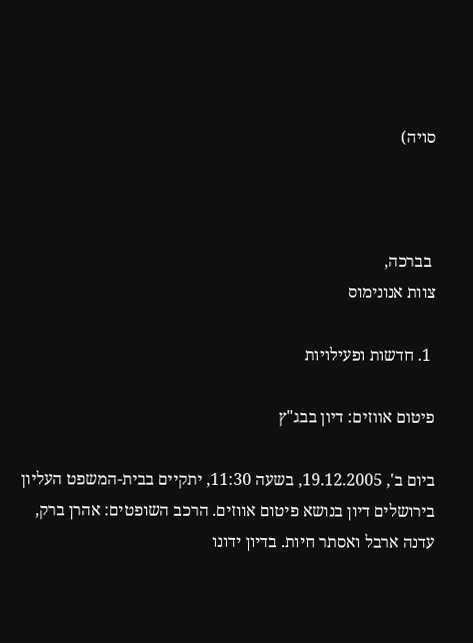סויה)



 בברכה,
צוות אנונימוס

 1. חדשות ופעילויות

פיטום אווזים: דיון בבג"ץ

ביום ב', 19.12.2005, בשעה 11:30, יתקיים בבית-המשפט העליון בירושלים דיון בנושא פיטום אווזים. הרכב השופטים: אהרן ברק, עדנה ארבל ואסתר חיות. בדיון ידונו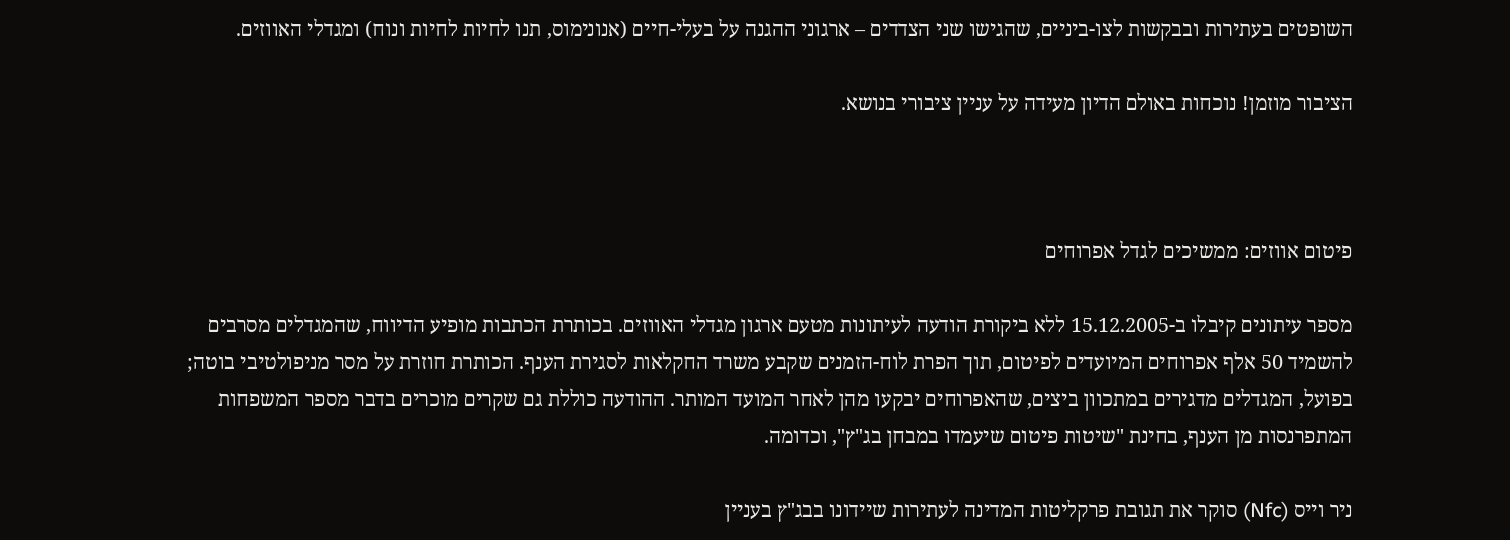השופטים בעתירות ובבקשות לצו-ביניים, שהגישו שני הצדדים – ארגוני ההגנה על בעלי-חיים (אנונימוס, תנו לחיות לחיות ונוח) ומגדלי האווזים.

הציבור מוזמן! נוכחות באולם הדיון מעידה על עניין ציבורי בנושא.



פיטום אווזים: ממשיכים לגדל אפרוחים

מספר עיתונים קיבלו ב-15.12.2005 ללא ביקורת הודעה לעיתונות מטעם ארגון מגדלי האווזים. בכותרת הכתבות מופיע הדיווח, שהמגדלים מסרבים להשמיד 50 אלף אפרוחים המיועדים לפיטום, תוך הפרת לוח-הזמנים שקבע משרד החקלאות לסגירת הענף. הכותרת חוזרת על מסר מניפולטיבי בוטה; בפועל, המגדלים מדגירים במתכוון ביצים, שהאפרוחים יבקעו מהן לאחר המועד המותר. ההודעה כוללת גם שקרים מוכרים בדבר מספר המשפחות המתפרנסות מן הענף, בחינת "שיטות פיטום שיעמדו במבחן בג"ץ", וכדומה.

ניר וייס (Nfc) סוקר את תגובת פרקליטות המדינה לעתירות שיידונו בבג"ץ בעניין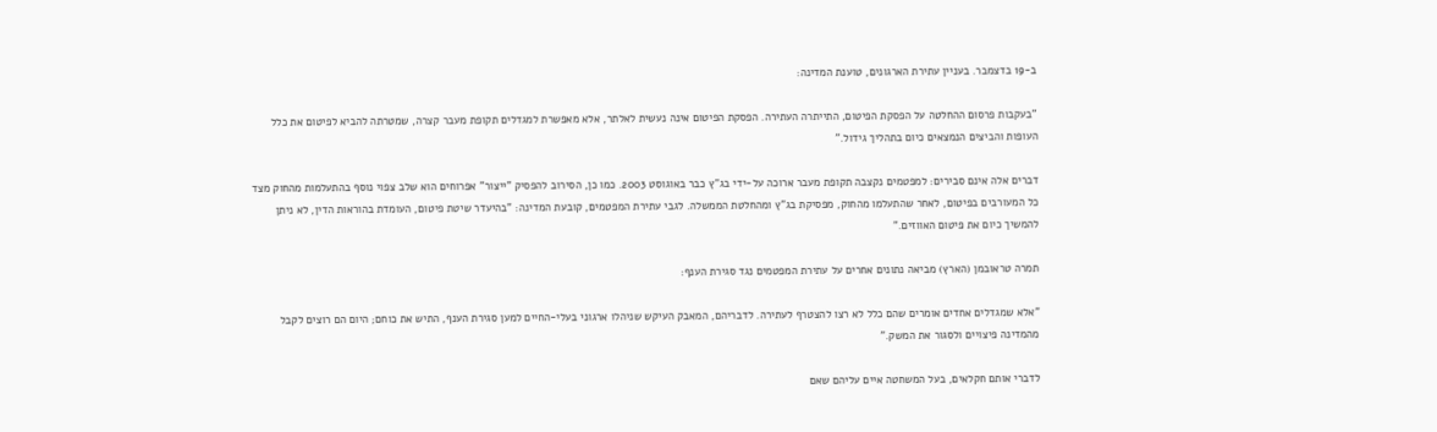ב-19 בדצמבר. בעניין עתירת הארגונים, טוענת המדינה:

"בעקבות פרסום ההחלטה על הפסקת הפיטום, התייתרה העתירה. הפסקת הפיטום אינה נעשית לאלתר, אלא מאפשרת למגדלים תקופת מעבר קצרה, שמטרתה להביא לפיטום את כלל העופות והביצים הנמצאים כיום בתהליך גידול."

דברים אלה אינם סבירים: למפטמים נקצבה תקופת מעבר ארוכה על-ידי בג"ץ כבר באוגוסט 2003. כמו כן, הסירוב להפסיק "ייצור" אפרוחים הוא שלב צפוי נוסף בהתעלמות מהחוק מצד כל המעורבים בפיטום, לאחר שהתעלמו מהחוק, מפסיקת בג"ץ ומהחלטת הממשלה. לגבי עתירת המפטמים, קובעת המדינה: "בהיעדר שיטת פיטום, העומדת בהוראות הדין, לא ניתן להמשיך כיום את פיטום האווזים."

תמרה טראובמן (הארץ) מביאה נתונים אחרים על עתירת המפטמים נגד סגירת הענף:

"אלא שמגדלים אחדים אומרים שהם כלל לא רצו להצטרף לעתירה. לדבריהם, המאבק העיקש שניהלו ארגוני בעלי-החיים למען סגירת הענף, התיש את כוחם; היום הם רוצים לקבל מהמדינה פיצויים ולסגור את המשק."

לדברי אותם חקלאים, בעל המשחטה איים עליהם שאם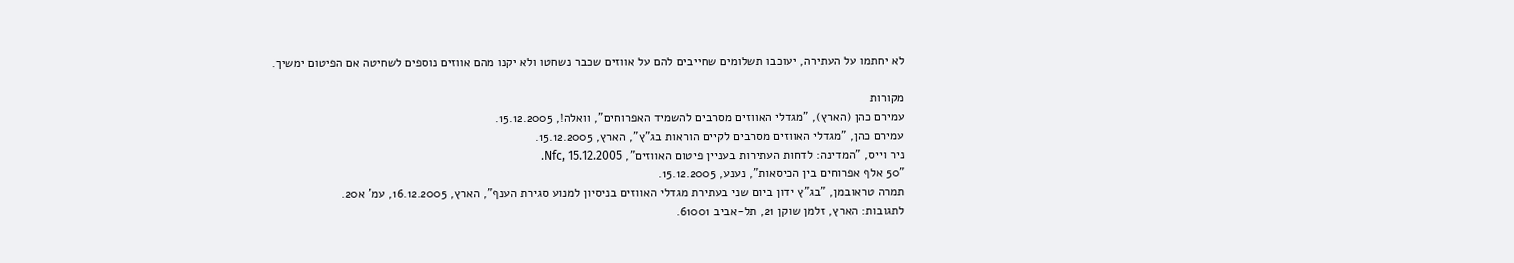לא יחתמו על העתירה, יעוכבו תשלומים שחייבים להם על אווזים שכבר נשחטו ולא יקנו מהם אווזים נוספים לשחיטה אם הפיטום ימשיך.

מקורות
עמירם כהן (הארץ), "מגדלי האווזים מסרבים להשמיד האפרוחים", וואלה!, 15.12.2005.
עמירם כהן, "מגדלי האווזים מסרבים לקיים הוראות בג"ץ", הארץ, 15.12.2005.
ניר וייס, "המדינה: לדחות העתירות בעניין פיטום האווזים", Nfc, 15.12.2005.
"50 אלף אפרוחים בין הכיסאות", נענע, 15.12.2005.
תמרה טראובמן, "בג"ץ ידון ביום שני בעתירת מגדלי האווזים בניסיון למנוע סגירת הענף", הארץ, 16.12.2005, עמ' א20.
לתגובות: הארץ, זלמן שוקן 21, תל-אביב 61001.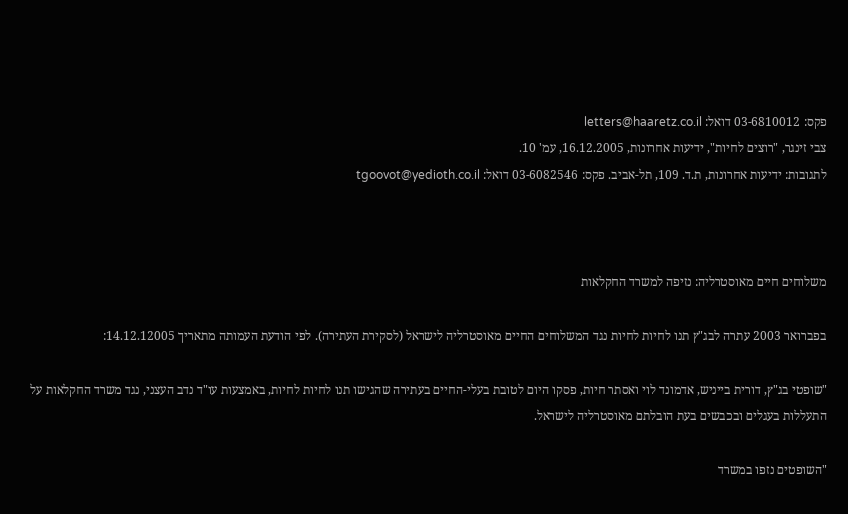פקס: 03-6810012 דואל: letters@haaretz.co.il
צבי זינגר, "רוצים לחיות", ידיעות אחרונות, 16.12.2005, עמ' 10.
לתגובות: ידיעות אחרונות, ת.ד. 109, תל-אביב. פקס: 03-6082546 דואל: tgoovot@yedioth.co.il



משלוחים חיים מאוסטרליה: נזיפה למשרד החקלאות

בפברואר 2003 עתרה לבג"ץ תנו לחיות לחיות נגד המשלוחים החיים מאוסטרליה לישראל (לסקירת העתירה). לפי הודעת העמותה מתאריך 14.12.12005:

"שופטי בג"ץ, דורית בייניש, אדמונד לוי ואסתר חיות, פסקו היום לטובת בעלי-החיים בעתירה שהגישו תנו לחיות לחיות, באמצעות עו"ד נדב העצני, נגד משרד החקלאות על התעללות בעגלים ובכבשים בעת הובלתם מאוסטרליה לישראל.

"השופטים נזפו במשרד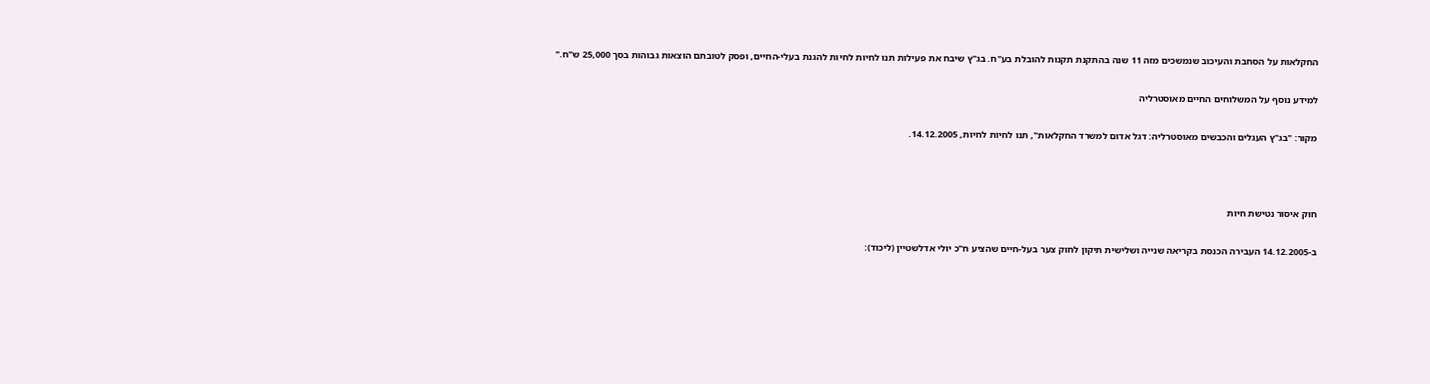החקלאות על הסחבת והעיכוב שנמשכים מזה 11 שנה בהתקנת תקנות להובלת בע"ח. בג"ץ שיבח את פעילות תנו לחיות לחיות להגנת בעלי-החיים, ופסק לטובתם הוצאות גבוהות בסך 25,000 ש"ח."

למידע נוסף על המשלוחים החיים מאוסטרליה

מקור: "בג"ץ העגלים והכבשים מאוסטרליה: דגל אדום למשרד החקלאות", תנו לחיות לחיות, 14.12.2005.



חוק איסור נטישת חיות

ב-14.12.2005 העבירה הכנסת בקריאה שנייה ושלישית תיקון לחוק צער בעל-חיים שהציע ח"כ יולי אדלשטיין (ליכוד):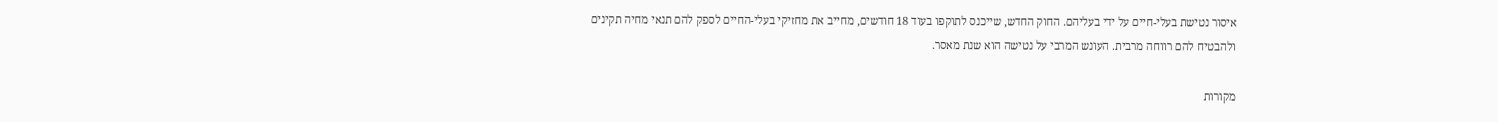איסור נטישת בעלי-חיים על ידי בעליהם. החוק החדש, שייכנס לתוקפו בעוד 18 חודשים, מחייב את מחזיקי בעלי-החיים לספק להם תנאי מחיה תקינים ולהבטיח להם רווחה מרבית. העונש המרבי על נטישה הוא שנת מאסר.

מקורות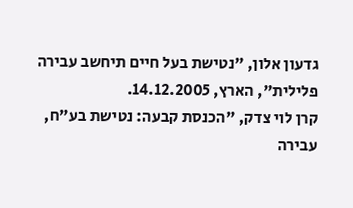גדעון אלון, "נטישת בעל חיים תיחשב עבירה פלילית", הארץ, 14.12.2005.
קרן לוי צדק, "הכנסת קבעה: נטישת בע"ח, עבירה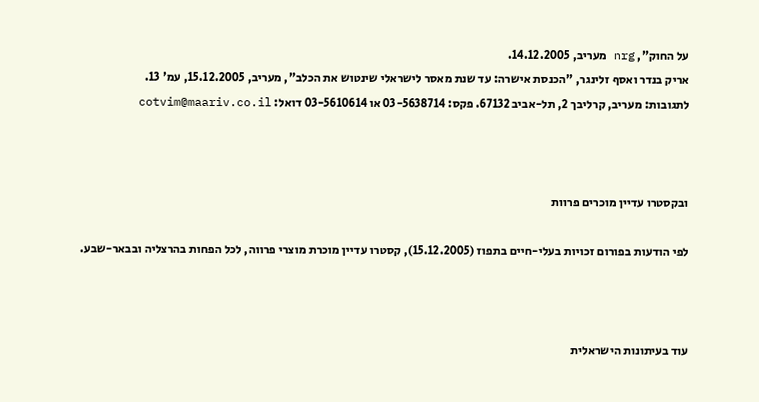על החוק", nrg מעריב, 14.12.2005.
אריק בנדר ואסף זלינגר, "הכנסת אישרה: עד שנת מאסר לישראלי שינטוש את הכלב", מעריב, 15.12.2005, עמ' 13.
לתגובות: מעריב, קרליבך 2, תל-אביב 67132. פקס: 03-5638714 או 03-5610614 דואל: cotvim@maariv.co.il



ובקסטרו עדיין מוכרים פרוות

לפי הודעות בפורום זכויות בעלי-חיים בתפוז (15.12.2005), קסטרו עדיין מוכרת מוצרי פרווה, לכל הפחות בהרצליה ובבאר-שבע.



עוד בעיתונות הישראלית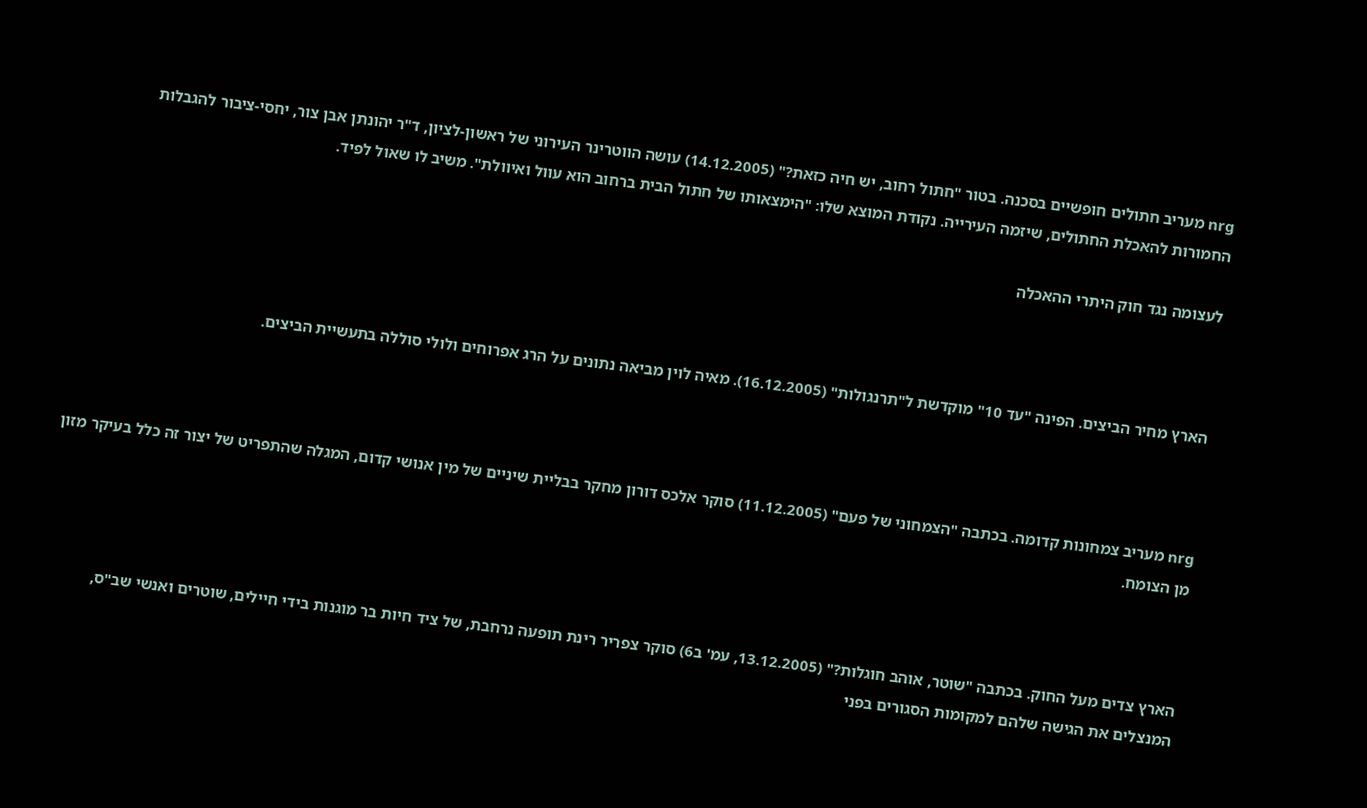nrg מעריב חתולים חופשיים בסכנה. בטור "חתול רחוב, יש חיה כזאת?" (14.12.2005) עושה הווטרינר העירוני של ראשון-לציון, ד"ר יהונתן אבן צור, יחסי-ציבור להגבלות החמורות להאכלת החתולים, שיזמה העירייה. נקודת המוצא שלו: "הימצאותו של חתול הבית ברחוב הוא עוול ואיוולת". משיב לו שאול לפיד.

לעצומה נגד חוק היתרי ההאכלה



הארץ מחיר הביצים. הפינה "עד 10" מוקדשת ל"תרנגולות" (16.12.2005). מאיה לוין מביאה נתונים על הרג אפרוחים ולולי סוללה בתעשיית הביצים.



nrg מעריב צמחונות קדומה. בכתבה "הצמחוני של פעם" (11.12.2005) סוקר אלכס דורון מחקר בבליית שיניים של מין אנושי קדום, המגלה שהתפריט של יצור זה כלל בעיקר מזון מן הצומח.



הארץ צדים מעל החוק. בכתבה "שוטר, אוהב חוגלות?" (13.12.2005, עמ' ב6) סוקר צפריר רינת תופעה נרחבת, של ציד חיות בר מוגנות בידי חיילים, שוטרים ואנשי שב"ס, המנצלים את הגישה שלהם למקומות הסגורים בפני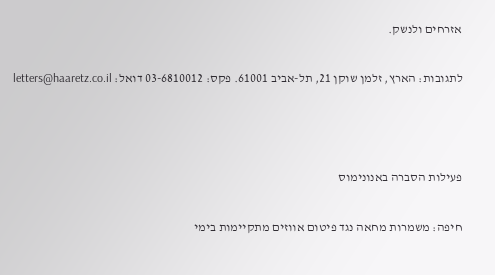אזרחים ולנשק.

לתגובות: הארץ, זלמן שוקן 21, תל-אביב 61001. פקס: 03-6810012 דואל: letters@haaretz.co.il



פעילות הסברה באנונימוס

חיפה: משמרות מחאה נגד פיטום אווזים מתקיימות בימי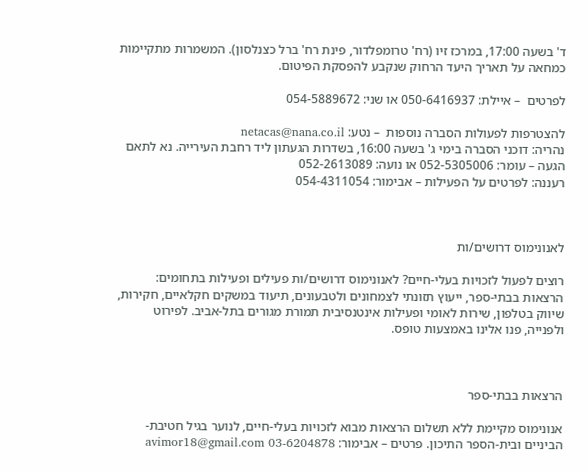ד' בשעה 17:00, במרכז זיו (רח' טרומפלדור, פינת רח' ברל כצנלסון). המשמרות מתקיימות כמחאה על תאריך היעד הרחוק שנקבע להפסקת הפיטום.

לפרטים  – איילת: 050-6416937 או שני: 054-5889672

להצטרפות לפעולות הסברה נוספות  – נטע: netacas@nana.co.il
נהריה: דוכני הסברה בימי ג' בשעה 16:00, בשדרות הגעתון ליד רחבת העירייה. נא לתאם הגעה – עומר: 052-5305006 או נועה: 052-2613089
רעננה: לפרטים על הפעילות – אבימור: 054-4311054



לאנונימוס דרושים/ות

רוצים לפעול לזכויות בעלי-חיים? לאנונימוס דרושים/ות פעילים ופעילות בתחומים: הרצאות בבתי-ספר, ייעוץ תזונתי לצמחונים ולטבעונים, תיעוד במשקים חקלאיים, חקירות, שיווק בטלפון, שירות לאומי ופעילות אינטנסיבית תמורת מגורים בתל-אביב. לפירוט ולפנייה, פנו אלינו באמצעות טופס.



הרצאות בבתי-ספר

אנונימוס מקיימת ללא תשלום הרצאות מבוא לזכויות בעלי-חיים, לנוער בגיל חטיבת-הביניים ובית-הספר התיכון. פרטים – אבימור: avimor18@gmail.com 03-6204878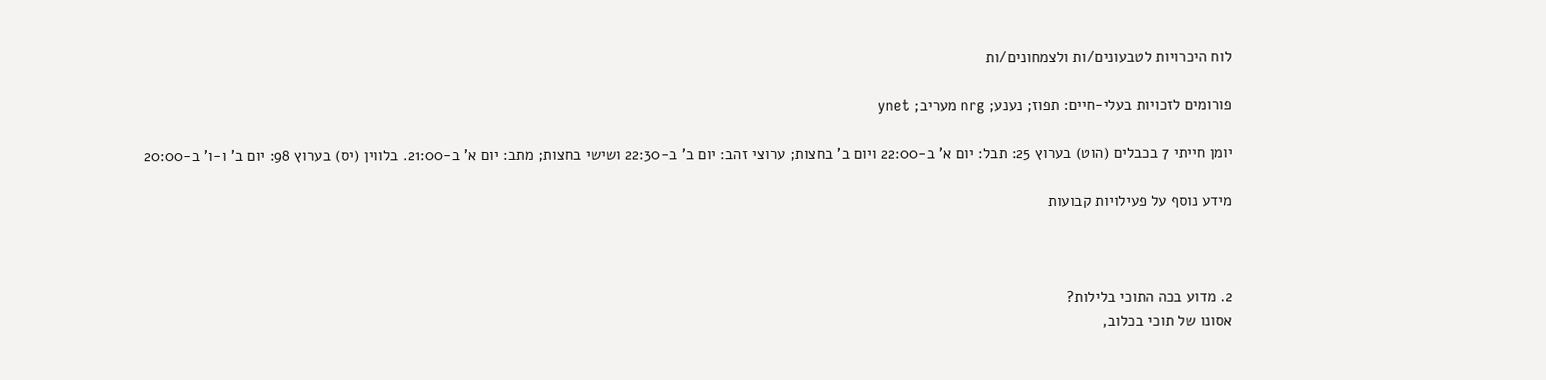לוח היכרויות לטבעונים/ות ולצמחונים/ות

פורומים לזכויות בעלי-חיים: תפוז; נענע; nrg מעריב; ynet

יומן חייתי 7 בכבלים (הוט) בערוץ 25: תבל: יום א' ב-22:00 ויום ב' בחצות; ערוצי זהב: יום ב' ב-22:30 ושישי בחצות; מתב: יום א' ב-21:00. בלווין (יס) בערוץ 98: יום ב' ו-ו' ב-20:00

מידע נוסף על פעילויות קבועות



2. מדוע בכה התוכי בלילות?
אסונו של תוכי בכלוב,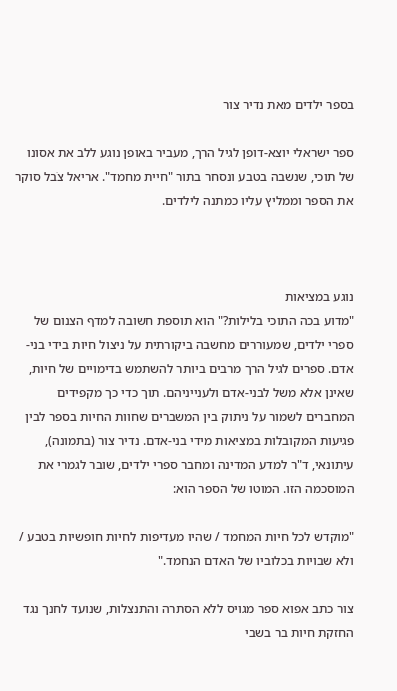בספר ילדים מאת נדיר צור

ספר ישראלי יוצא-דופן לגיל הרך, מעביר באופן נוגע ללב את אסונו של תוכי, שנשבה בטבע ונסחר בתור "חיית מחמד". אריאל צֹבל סוקר את הספר וממליץ עליו כמתנה לילדים.



נוגע במציאות
"מדוע בכה התוכי בלילות?" הוא תוספת חשובה למדף הצנום של ספרי ילדים, שמעוררים מחשבה ביקורתית על ניצול חיות בידי בני-אדם. ספרים לגיל הרך מרבים ביותר להשתמש בדימויים של חיות, שאינן אלא משל לבני-אדם ולענייניהם. תוך כדי כך מקפידים המחברים לשמור על ניתוק בין המשברים שחוות החיות בספר לבין פגיעות המקובלות במציאות מידי בני-אדם. נדיר צור (בתמונה), עיתונאי, ד"ר למדע המדינה ומחבר ספרי ילדים, שובר לגמרי את המוסכמה הזו. המוטו של הספר הוא:

"מוקדש לכל חיות המחמד / שהיו מעדיפות לחיות חופשיות בטבע / ולא שבויות בכלוביו של האדם הנחמד."

צור כתב אפוא ספר מגויס ללא הסתרה והתנצלות, שנועד לחנך נגד החזקת חיות בר בשבי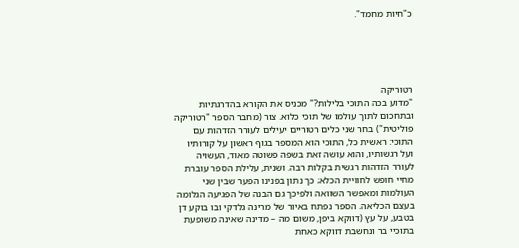כ"חיות מחמד".





רטוריקה
"מדוע בכה התוכי בלילות?" מכניס את הקורא בהדרגתיות ובתחכום לתוך עולמו של תוכי כלוא. צור (מחבר הספר "רטוריקה פוליטית") בחר שני כלים רטוריים יעילים לעורר הזדהות עם התוכי: ראשית כל, התוכי הוא המספר בגוף ראשון על קורותיו ועל רגשותיו, והוא עושה זאת בשפה פשוטה מאוד, העשויה לעורר הזדהות רגשית בקלות רבה. ושנית, עלילת הספר עוברת מחיי חופש לחוויית הכלא; כך נתון בפנינו הפער שבין שני העולמות ומאפשר השוואה ולפיכך גם הבנה של הפגיעה הגלומה בעצם הכליאה. הספר נפתח באיור של מרינה גלדקי ובו בוקע דן בטבע, על עץ (דווקא ביפן, משום מה – מדינה שאינה משופעת בתוכיי בר ונחשבת דווקא כאחת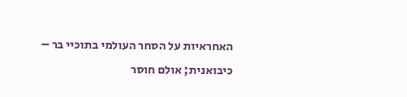האחראיות על הסחר העולמי בתוכיי בר – כיבואנית; אולם חוסר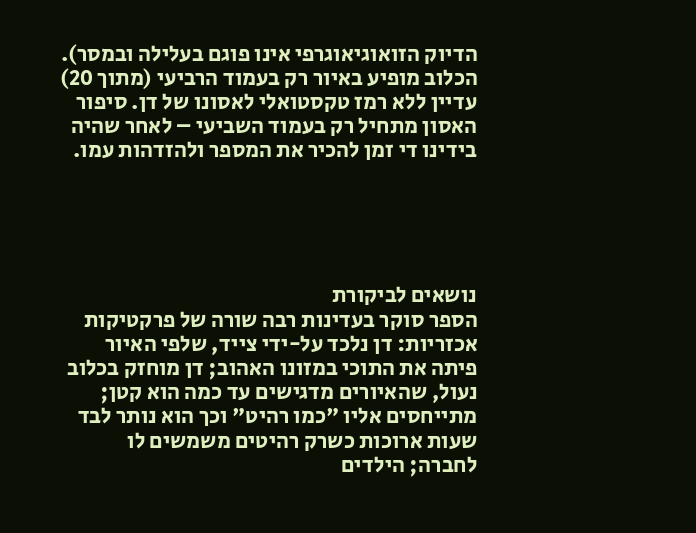הדיוק הזואוגיאוגרפי אינו פוגם בעלילה ובמסר). הכלוב מופיע באיור רק בעמוד הרביעי (מתוך 20) עדיין ללא רמז טקסטואלי לאסונו של דן. סיפור האסון מתחיל רק בעמוד השביעי – לאחר שהיה בידינו די זמן להכיר את המספר ולהזדהות עמו.





נושאים לביקורת
הספר סוקר בעדינות רבה שורה של פרקטיקות אכזריות: דן נלכד על-ידי צייד, שלפי האיור פיתה את התוכי במזונו האהוב; דן מוחזק בכלוב נעול, שהאיורים מדגישים עד כמה הוא קטן; מתייחסים אליו "כמו רהיט" וכך הוא נותר לבד שעות ארוכות כשרק רהיטים משמשים לו לחברה; הילדים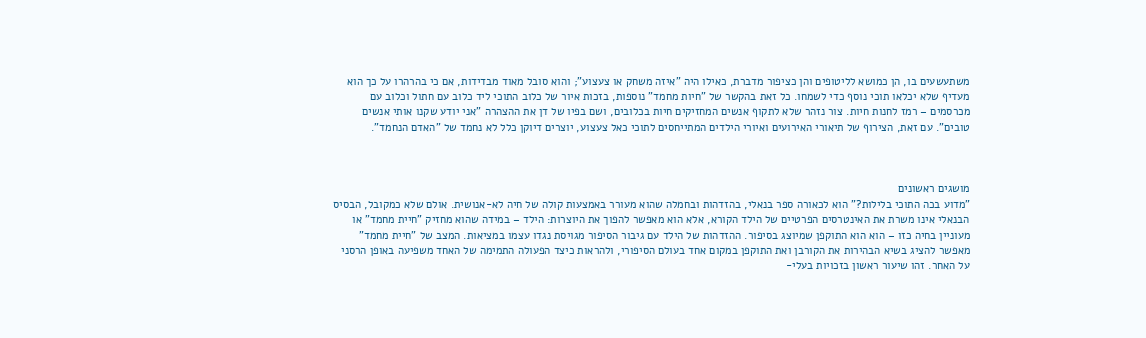משתעשעים בו, הן כמושא לליטופים והן כציפור מדברת, כאילו היה "איזה משחק או צעצוע"; והוא סובל מאוד מבדידות, אם כי בהרהרו על כך הוא מעדיף שלא יכלאו תוכי נוסף כדי לשמחו. כל זאת בהקשר של "חיות מחמד" נוספות, בזכות איור של כלוב התוכי ליד כלוב עם חתול וכלוב עם מכרסמים – רמז לחנות חיות. צור נזהר שלא לתקוף אנשים המחזיקים חיות בכלובים, ושם בפיו של דן את ההצהרה "אני יודע שקנו אותי אנשים טובים". עם זאת, הצירוף של תיאורי האירועים ואיורי הילדים המתייחסים לתוכי כאל צעצוע, יוצרים דיוקן כלל לא נחמד של "האדם הנחמד".



מושגים ראשונים
"מדוע בכה התוכי בלילות?" הוא לכאורה ספר בנאלי, בהזדהות ובחמלה שהוא מעורר באמצעות קולה של חיה לא-אנושית. אולם שלא כמקובל, הבסיס הבנאלי אינו משרת את האינטרסים הפרטיים של הילד הקורא, אלא הוא מאפשר להפוך את היוצרות: הילד – במידה שהוא מחזיק "חיית מחמד" או מעוניין בחיה כזו – הוא הוא התוקפן שמיוצג בסיפור. ההזדהות של הילד עם גיבור הסיפור מגויסת נגדו עצמו במציאות. המצב של "חיית מחמד" מאפשר להציג בשיא הבהירות את הקורבן ואת התוקפן במקום אחד בעולם הסיפורי, ולהראות כיצד הפעולה התמימה של האחד משפיעה באופן הרסני על האחר. זהו שיעור ראשון בזכויות בעלי-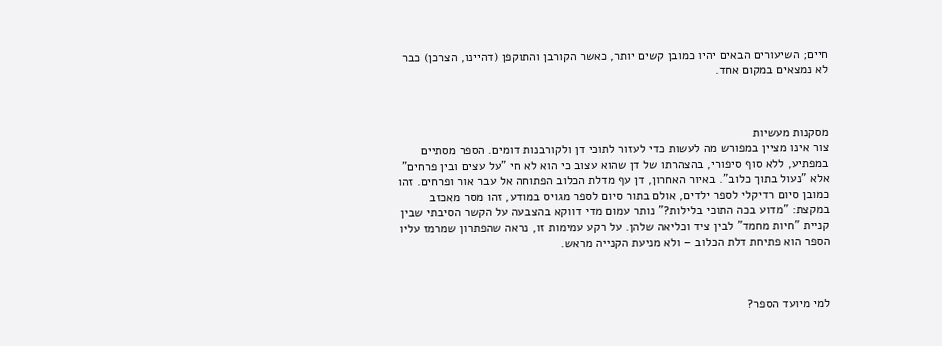חיים; השיעורים הבאים יהיו כמובן קשים יותר, כאשר הקורבן והתוקפן (דהיינו, הצרכן) כבר לא נמצאים במקום אחד.



מסקנות מעשיות
צור אינו מציין במפורש מה לעשות כדי לעזור לתוכי דן ולקורבנות דומים. הספר מסתיים במפתיע, ללא סוף סיפורי, בהצהרתו של דן שהוא עצוב כי הוא לא חי "על עצים ובין פרחים" אלא "נעול בתוך כלוב". באיור האחרון, דן עף מדלת הכלוב הפתוחה אל עבר אור ופרחים. זהו כמובן סיום רדיקלי לספר ילדים, אולם בתור סיום לספר מגויס במודע, זהו מסר מאכזב במקצת: "מדוע בכה התוכי בלילות?" נותר עמום מדי דווקא בהצבעה על הקשר הסיבתי שבין קניית "חיות מחמד" לבין ציד וכליאה שלהן. על רקע עמימות זו, נראה שהפתרון שמרמז עליו הספר הוא פתיחת דלת הכלוב – ולא מניעת הקנייה מראש.



למי מיועד הספר?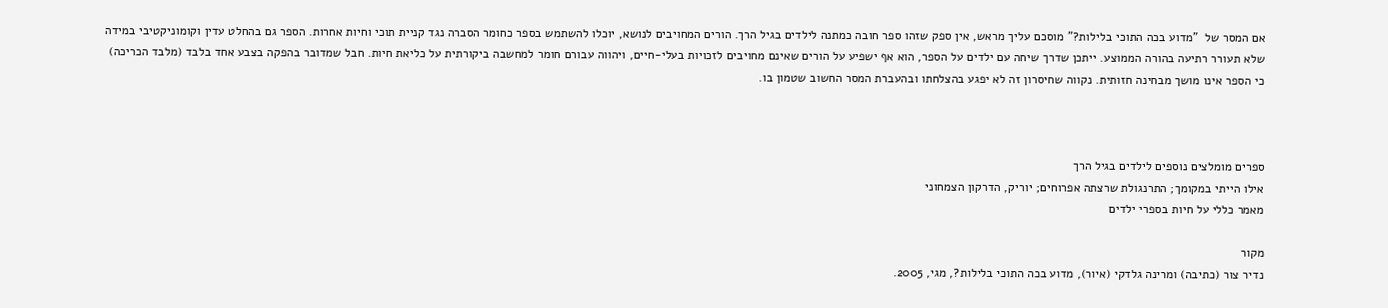אם המסר של  "מדוע בכה התוכי בלילות?" מוסכם עליך מראש, אין ספק שזהו ספר חובה כמתנה לילדים בגיל הרך. הורים המחויבים לנושא, יוכלו להשתמש בספר כחומר הסברה נגד קניית תוכי וחיות אחרות. הספר גם בהחלט עדין וקומוניקטיבי במידה שלא תעורר רתיעה בהורה הממוצע. ייתכן שדרך שיחה עם ילדים על הספר, הוא אף ישפיע על הורים שאינם מחויבים לזכויות בעלי-חיים, ויהווה עבורם חומר למחשבה ביקורתית על כליאת חיות. חבל שמדובר בהפקה בצבע אחד בלבד (מלבד הכריכה) כי הספר אינו מושך מבחינה חזותית. נקווה שחיסרון זה לא יפגע בהצלחתו ובהעברת המסר החשוב שטמון בו.



ספרים מומלצים נוספים לילדים בגיל הרך
אילו הייתי במקומך; התרנגולת שרצתה אפרוחים; יוריק, הדרקון הצמחוני
מאמר כללי על חיות בספרי ילדים

מקור
נדיר צור (כתיבה) ומרינה גלדקי (איור), מדוע בכה התוכי בלילות?, מגי, 2005.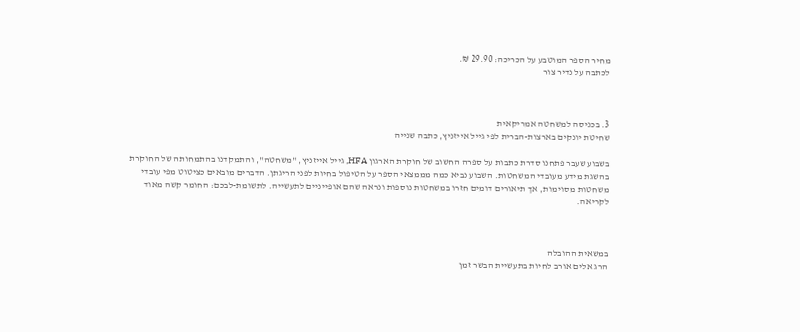מחיר הספר המוטבע על הכריכה: 29.90 ₪.
לכתבה על נדיר צור



3. בכניסה למשחטה אמריקאית
שחיטת יונקים בארצות-הברית לפי גייל אייזניץ, כתבה שנייה

בשבוע שעבר פתחנו סדרת כתבות על ספרה החשוב של חוקרת הארגון HFA, גייל אייזניץ, "משחטה", והתמקדנו בהתמחותה של החוקרת בהשגת מידע מעובדי המשחטות. השבוע נביא כמה מממצאי הספר על הטיפול בחיות לפני הריגתן. הדברים מובאים כציטוט מפי עובדי משחטות מסוימות, אך תיאורים דומים חזרו במשחטות נוספות ונראה שהם אופייניים לתעשייה. לתשומת-לבכם: החומר קשה מאוד לקריאה.



במשאית ההובלה
הרג אלים אורב לחיות בתעשיית הבשר זמן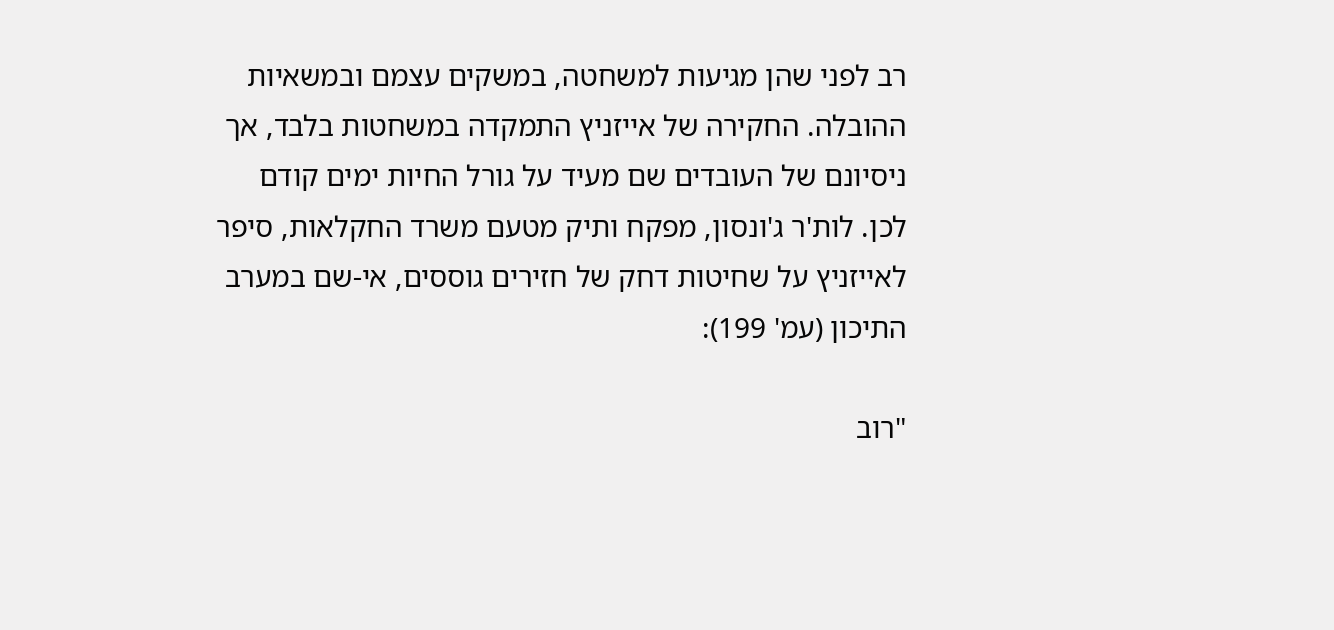רב לפני שהן מגיעות למשחטה, במשקים עצמם ובמשאיות ההובלה. החקירה של אייזניץ התמקדה במשחטות בלבד, אך ניסיונם של העובדים שם מעיד על גורל החיות ימים קודם לכן. לות'ר ג'ונסון, מפקח ותיק מטעם משרד החקלאות, סיפר לאייזניץ על שחיטות דחק של חזירים גוססים, אי-שם במערב התיכון (עמ' 199):

"רוב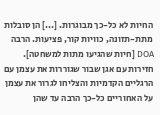החיות לא כל-כך מבוגרות. [...] הן סובלות מתת-תזונה, כוויות קור, פציעות. הרבה DOA [חיות שהגיעו מתות למשחטה]. חזירות עם אגן שבור שגוררות את עצמן עם הרגליים הקדמיות והצליחו לגרור את עצמן על האחוריים כל-כך הרבה עד שהן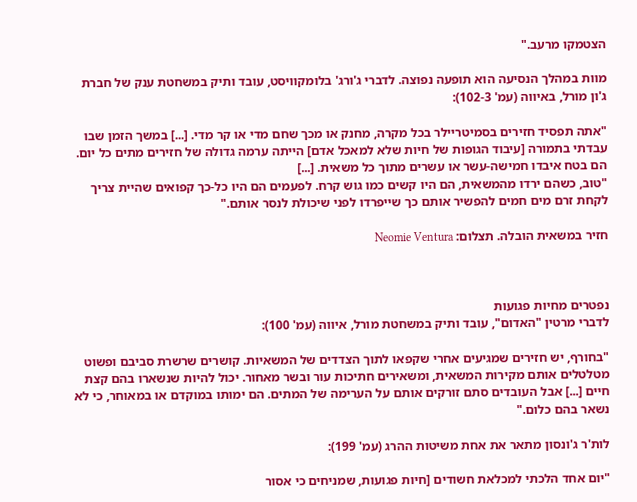הצטמקו מרעב."

מוות במהלך הנסיעה הוא תופעה נפוצה. לדברי ג'ורג' בלומקוויסט, עובד ותיק במשחטת ענק של חברת ג'ון מורל, באיווה (עמ' 102-3):

"אתה תפסיד חזירים בסמיטריילר בכל מקרה, מחנק או מכך שחם מדי או קר מדי. [...] במשך הזמן שבו עבדתי בתמורה [עיבוד הגופות של חיות שלא למאכל אדם] הייתה ערמה גדולה של חזירים מתים כל יום. הם בטח איבדו חמישה-עשר או עשרים מתוך כל משאית. [...]
"טוב, כשהם ירדו מהמשאית, הם היו קשים כמו גוש קרח. לפעמים הם היו כל-כך קפואים שהיית צריך לקחת זרם מים חמים להפשיר אותם כך שייפרדו לפני שיכולת לנסר אותם."

חזיר במשאית הובלה. תצלום: Neomie Ventura



נפטרים מחיות פגועות
לדברי מרטין "האדום", עובד ותיק במשחטת מורל, איווה (עמ' 100):

"בחורף, יש חזירים שמגיעים אחרי שקפאו לתוך הצדדים של המשאיות. קושרים שרשרת סביבם ופשוט מטלטלים אותם מקירות המשאית, ומשאירים חתיכות עור ובשר מאחור. יכול להיות שנשארו בהם קצת חיים [...] אבל העובדים סתם זורקים אותם על הערימה של המתים. הם ימותו במוקדם או במאוחר, כי לא נשאר בהם כלום."

לות'ר ג'ונסון מתאר את אחת משיטות ההרג (עמ' 199):

"יום אחד הלכתי למכלאת חשודים [חיות פגועות, שמניחים כי אסור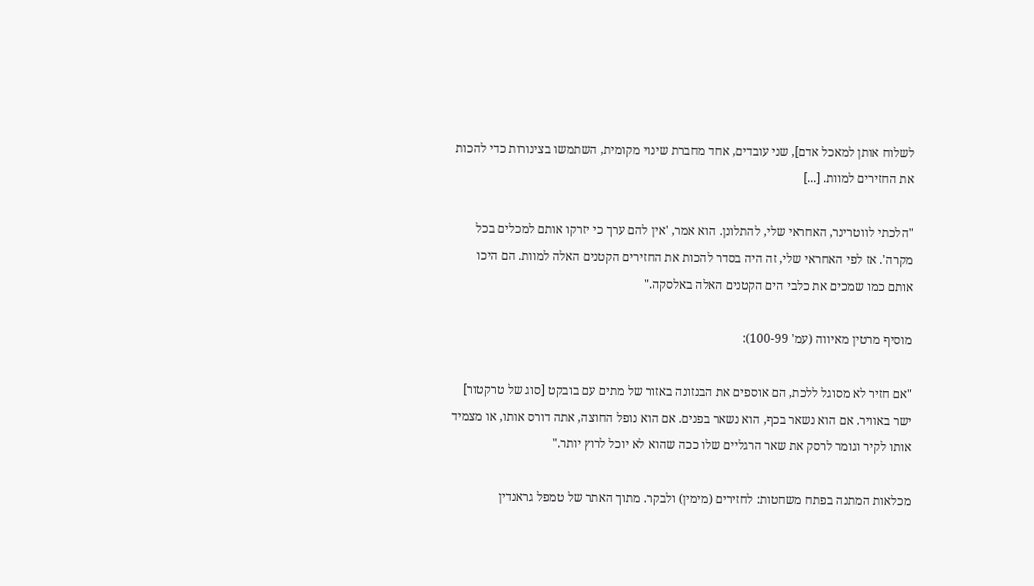לשלוח אותן למאכל אדם], שני עובדים, אחד מחברת שינוי מקומית, השתמשו בצינורות כדי להכות את החזירים למוות. [...]

"הלכתי לווטרינר, האחראי שלי, להתלונן. הוא אמר, 'אין להם ערך כי יזרקו אותם למכלים בכל מקרה'. אז לפי האחראי שלי, זה היה בסדר להכות את החזירים הקטנים האלה למוות. הם היכו אותם כמו שמכים את כלבי הים הקטנים האלה באלסקה."

מוסיף מרטין מאיווה (עמ' 100-99):

"אם חזיר לא מסוגל ללכת, הם אוספים את הבנזונה באזור של מתים עם בובקט [סוג של טרקטור] ישר באוויר. אם הוא נשאר בכף, הוא נשאר בפנים. אם הוא נופל החוצה, אתה דורס אותו, או מצמיד אותו לקיר וגומר לרסק את שאר הרגליים שלו ככה שהוא לא יוכל לרוץ יותר."

מכלאות המתנה בפתח משחטות: לחזירים (מימין) ולבקר. מתוך האתר של טמפל גראנדין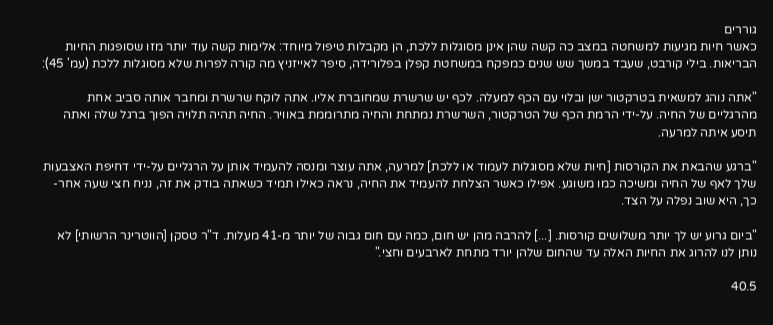גוררים
כאשר חיות מגיעות למשחטה במצב כה קשה שהן אינן מסוגלות ללכת, הן מקבלות טיפול מיוחד: אלימות קשה עוד יותר מזו שסופגות החיות הבריאות. בילי קורבט, שעבד במשך שש שנים כמפקח במשחטת קפלן בפלורידה, סיפר לאייזניץ מה קורה לפרות שלא מסוגלות ללכת (עמ' 45):

"אתה נוהג למשאית בטרקטור ישן ובלוי עם הכף למעלה. לכף יש שרשרת שמחוברת אליו. אתה לוקח שרשרת ומחבר אותה סביב אחת מהרגליים של החיה. על-ידי הרמת הכף של הטרקטור, השרשרת נמתחת והחיה מתרוממת באוויר. החיה תהיה תלויה הפוך ברגל שלה ואתה תיסע איתה למרעה.

"ברגע שהבאת את הקורסות [חיות שלא מסוגלות לעמוד או ללכת] למרעה, אתה עוצר ומנסה להעמיד אותן על הרגליים על-ידי דחיפת האצבעות שלך לאף של החיה ומשיכה כמו משוגע. אפילו כאשר הצלחת להעמיד את החיה, נראה כאילו תמיד כשאתה בודק את זה, נניח חצי שעה אחר-כך, היא שוב נפלה על הצד.

"ביום גרוע יש לך יותר משלושים קורסות. [...] להרבה מהן יש חום, כמה עם חום גבוה של יותר מ-41 מעלות. ד"ר טסקן [הווטרינר הרשותי] לא נותן לנו להרוג את החיות האלה עד שהחום שלהן יורד מתחת לארבעים וחצי."

40.5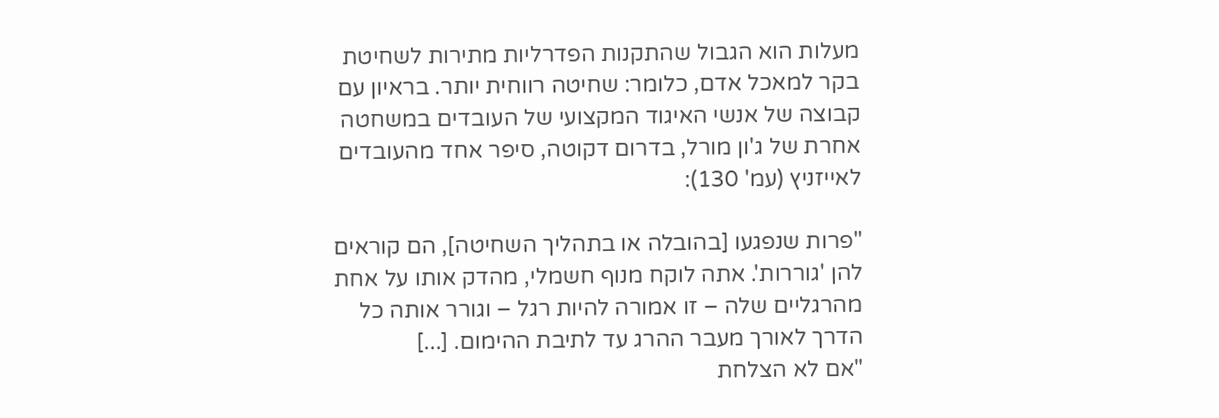מעלות הוא הגבול שהתקנות הפדרליות מתירות לשחיטת בקר למאכל אדם, כלומר: שחיטה רווחית יותר. בראיון עם קבוצה של אנשי האיגוד המקצועי של העובדים במשחטה אחרת של ג'ון מורל, בדרום דקוטה, סיפר אחד מהעובדים לאייזניץ (עמ' 130):

"פרות שנפגעו [בהובלה או בתהליך השחיטה], הם קוראים להן 'גוררות'. אתה לוקח מנוף חשמלי, מהדק אותו על אחת מהרגליים שלה – זו אמורה להיות רגל – וגורר אותה כל הדרך לאורך מעבר ההרג עד לתיבת ההימום. [...]
"אם לא הצלחת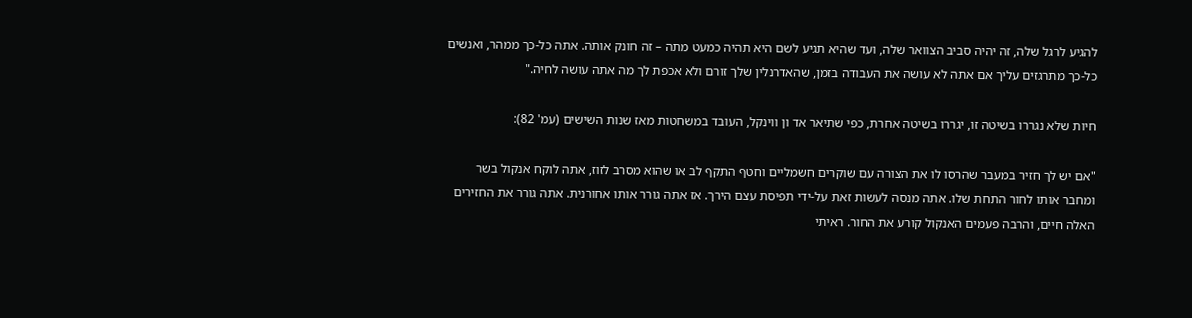להגיע לרגל שלה, זה יהיה סביב הצוואר שלה, ועד שהיא תגיע לשם היא תהיה כמעט מתה – זה חונק אותה. אתה כל-כך ממהר, ואנשים כל-כך מתרגזים עליך אם אתה לא עושה את העבודה בזמן, שהאדרנלין שלך זורם ולא אכפת לך מה אתה עושה לחיה."

חיות שלא נגררו בשיטה זו, יגררו בשיטה אחרת, כפי שתיאר אד ון ווינקל, העובד במשחטות מאז שנות השישים (עמ' 82):

"אם יש לך חזיר במעבר שהרסו לו את הצורה עם שוקרים חשמליים וחטף התקף לב או שהוא מסרב לזוז, אתה לוקח אנקול בשר ומחבר אותו לחור התחת שלו. אתה מנסה לעשות זאת על-ידי תפיסת עצם הירך. אז אתה גורר אותו אחורנית. אתה גורר את החזירים האלה חיים, והרבה פעמים האנקול קורע את החור. ראיתי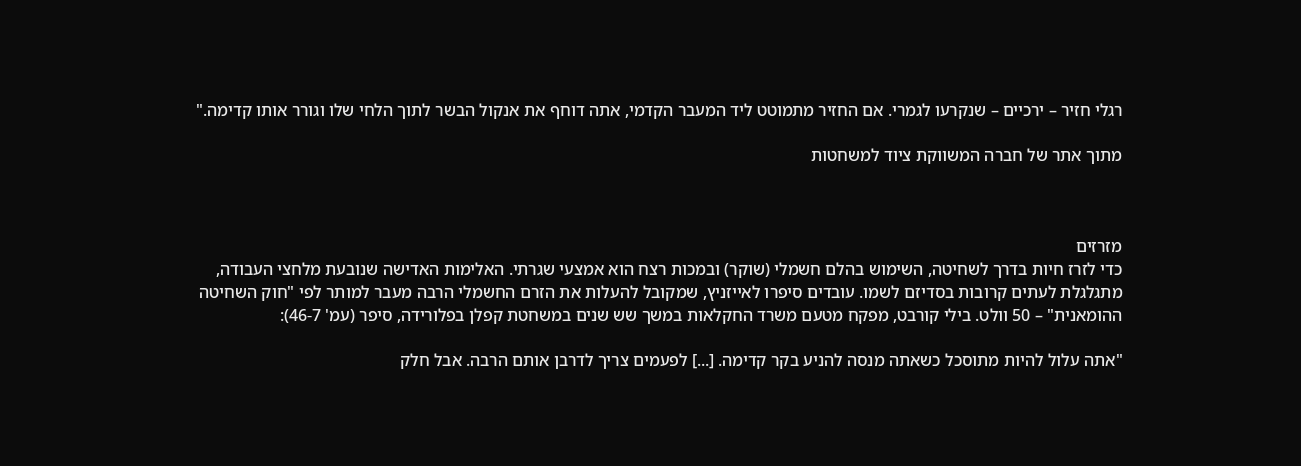רגלי חזיר – ירכיים – שנקרעו לגמרי. אם החזיר מתמוטט ליד המעבר הקדמי, אתה דוחף את אנקול הבשר לתוך הלחי שלו וגורר אותו קדימה."

מתוך אתר של חברה המשווקת ציוד למשחטות



מזרזים
כדי לזרז חיות בדרך לשחיטה, השימוש בהלם חשמלי (שוקר) ובמכות רצח הוא אמצעי שגרתי. האלימות האדישה שנובעת מלחצי העבודה, מתגלגלת לעתים קרובות בסדיזם לשמו. עובדים סיפרו לאייזניץ, שמקובל להעלות את הזרם החשמלי הרבה מעבר למותר לפי "חוק השחיטה ההומאנית" – 50 וולט. בילי קורבט, מפקח מטעם משרד החקלאות במשך שש שנים במשחטת קפלן בפלורידה, סיפר (עמ' 46-7):

"אתה עלול להיות מתוסכל כשאתה מנסה להניע בקר קדימה. [...] לפעמים צריך לדרבן אותם הרבה. אבל חלק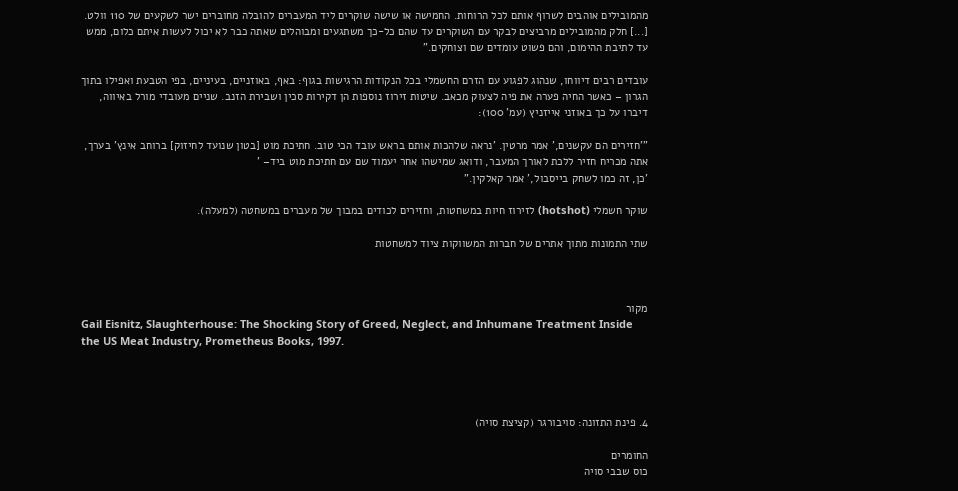מהמובילים אוהבים לשרוף אותם לכל הרוחות. החמישה או שישה שוקרים ליד המעברים להובלה מחוברים ישר לשקעים של 110 וולט. [...] חלק מהמובילים מרביצים לבקר עם השוקרים עד שהם כל-כך משתגעים ומבוהלים שאתה כבר לא יכול לעשות איתם כלום, ממש עד לתיבת ההימום, והם פשוט עומדים שם וצוחקים."

עובדים רבים דיווחו, שנהוג לפגוע עם הזרם החשמלי בכל הנקודות הרגישות בגוף: באף, באוזניים, בעיניים, בפי הטבעת ואפילו בתוך הגרון – כאשר החיה פערה את פיה לצעוק מכאב. שיטות זירוז נוספות הן דקירות סכין ושבירת הזנב. שניים מעובדי מורל באיווה, דיברו על כך באוזני אייזניץ (עמ' 100):

"'חזירים הם עקשנים,' אמר מרטין. 'נראה שלהכות אותם בראש עובד הכי טוב. חתיכת מוט [בטון שנועד לחיזוק] ברוחב אינץ' בערך, אתה מכריח חזיר ללכת לאורך המעבר, ודואג שמישהו אחר יעמוד שם עם חתיכת מוט ביד– '
'כן, זה כמו לשחק בייסבול,' אמר קאלקין."

שוקר חשמלי (hotshot) לזירוז חיות במשחטות, וחזירים לכודים במבוך של מעברים במשחטה (למעלה).

שתי התמונות מתוך אתרים של חברות המשווקות ציוד למשחטות



מקור
Gail Eisnitz, Slaughterhouse: The Shocking Story of Greed, Neglect, and Inhumane Treatment Inside the US Meat Industry, Prometheus Books, 1997.




4. פינת התזונה: סויבורגר (קציצת סויה)

החומרים
כוס שבבי סויה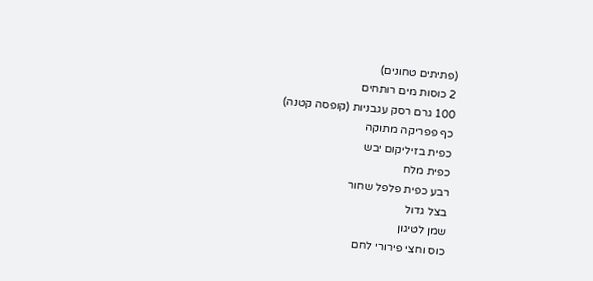(פתיתים טחונים)
2 כוסות מים רותחים
100 גרם רסק עגבניות (קופסה קטנה)
כף פפריקה מתוקה
כפית בזיליקום יבש
כפית מלח
רבע כפית פלפל שחור
בצל גדול
שמן לטיגון
כוס וחצי פירורי לחם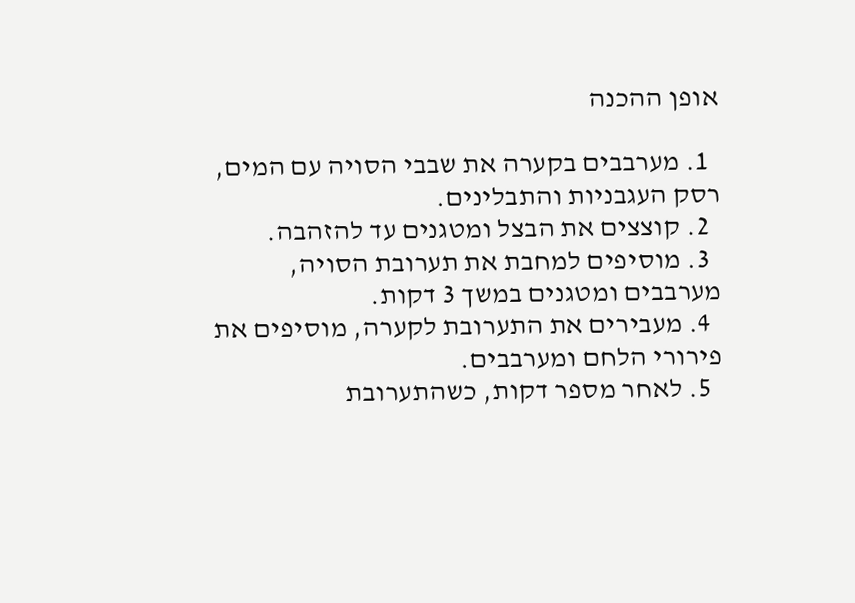אופן ההכנה

  1. מערבבים בקערה את שבבי הסויה עם המים, רסק העגבניות והתבלינים.
  2. קוצצים את הבצל ומטגנים עד להזהבה.
  3. מוסיפים למחבת את תערובת הסויה, מערבבים ומטגנים במשך 3 דקות.
  4. מעבירים את התערובת לקערה, מוסיפים את פירורי הלחם ומערבבים.
  5. לאחר מספר דקות, כשהתערובת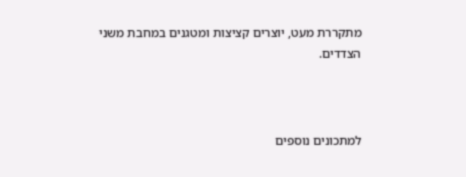מתקררת מעט, יוצרים קציצות ומטגנים במחבת משני הצדדים.



למתכונים נוספים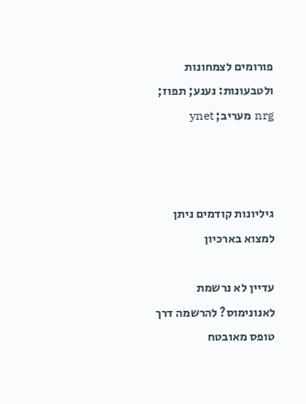פורומים לצמחונות ולטבעונות: נענע; תפוז; nrg מעריב; ynet



גיליונות קודמים ניתן למצוא בארכיון

עדיין לא נרשמת לאנונימוס? להרשמה דרך טופס מאובטח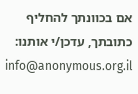אם בכוונתך להחליף כתובתך, עדכן/י אותנו: info@anonymous.org.il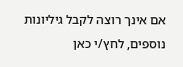אם אינך רוצה לקבל גיליונות נוספים, לחץ/י כאן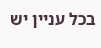בכל עניין יש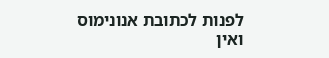לפנות לכתובת אנונימוס ואין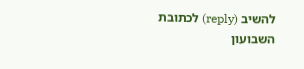להשיב (reply) לכתובת השבועון